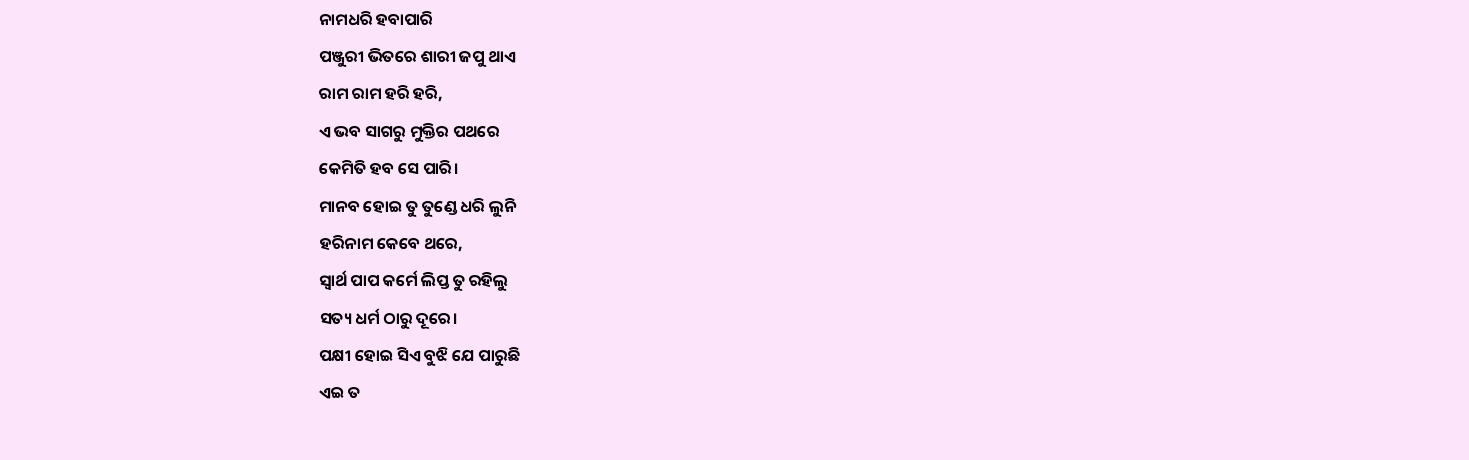ନାମଧରି ହବାପାରି
ପଞ୍ଜୁରୀ ଭିତରେ ଶାରୀ ଜପୁ ଥାଏ
ରାମ ରାମ ହରି ହରି,
ଏ ଭବ ସାଗରୁ ମୁକ୍ତିର ପଥରେ
କେମିତି ହବ ସେ ପାରି।
ମାନବ ହୋଇ ତୁ ତୁଣ୍ଡେ ଧରି ଲୁନି
ହରିନାମ କେବେ ଥରେ,
ସ୍ୱାର୍ଥ ପାପ କର୍ମେ ଲିପ୍ତ ତୁ ରହିଲୁ
ସତ୍ୟ ଧର୍ମ ଠାରୁ ଦୂରେ।
ପକ୍ଷୀ ହୋଇ ସିଏ ବୁଝି ଯେ ପାରୁଛି
ଏଇ ତ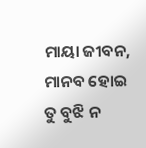ମାୟା ଜୀବନ,
ମାନବ ହୋଇ ତୁ ବୁଝି ନ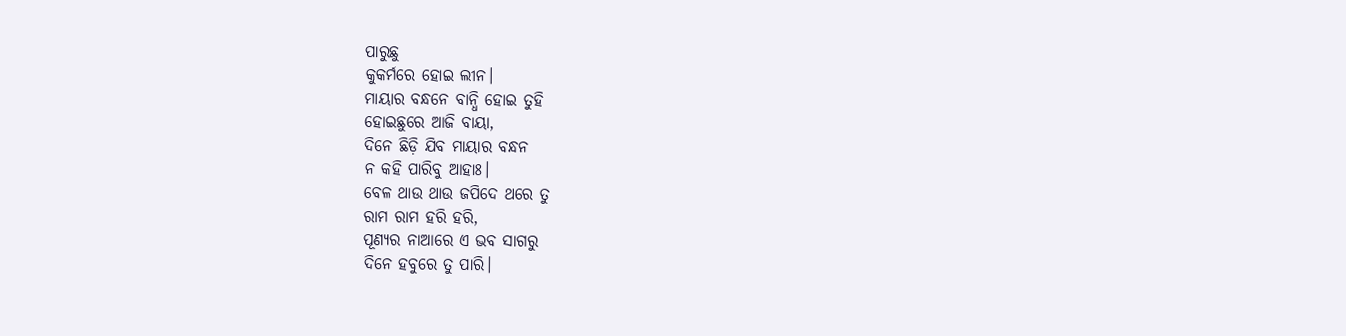ପାରୁଛୁ
କୁକର୍ମରେ ହୋଇ ଲୀନ।
ମାୟାର ବନ୍ଧନେ ବାନ୍ଧି ହୋଇ ତୁହି
ହୋଇଛୁରେ ଆଜି ବାୟା,
ଦିନେ ଛିଡ଼ି ଯିବ ମାୟାର ବନ୍ଧନ
ନ କହି ପାରିବୁ ଆହାଃ।
ବେଳ ଥାଉ ଥାଉ ଜପିଦେ ଥରେ ତୁ
ରାମ ରାମ ହରି ହରି,
ପୂଣ୍ୟର ନାଆରେ ଏ ଭବ ସାଗରୁ
ଦିନେ ହବୁରେ ତୁ ପାରି।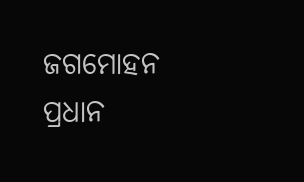ଜଗମୋହନ ପ୍ରଧାନ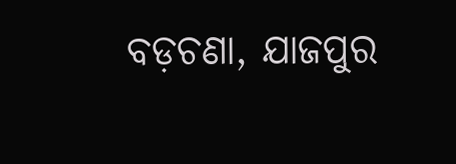ବଡ଼ଚଣା, ଯାଜପୁର